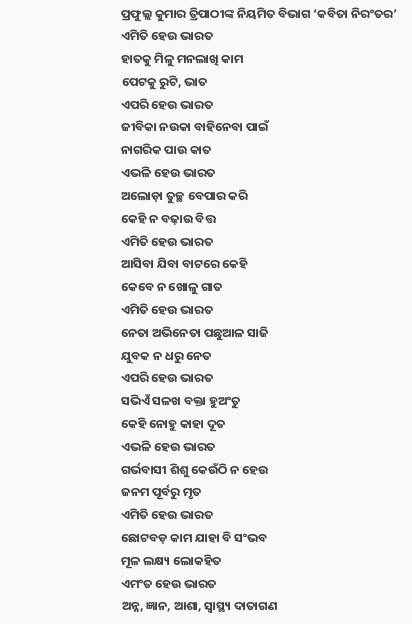ପ୍ରଫୁଲ୍ଲ କୁମାର ତ୍ରିପାଠୀଙ୍କ ନିୟମିତ ବିଭାଗ ‘କବିତା ନିରଂତର’
ଏମିତି ହେଉ ଭାରତ
ହାତକୁ ମିଳୁ ମନଲାଖି କାମ
ପେଟକୁ ରୁଟି, ଭାତ
ଏପରି ହେଉ ଭାରତ
ଜୀବିକା ନଉକା ବାହିନେବା ପାଇଁ
ନାଗରିକ ପାଉ କାତ
ଏଭଳି ହେଉ ଭାରତ
ଅଲୋଡ଼ା ତୁଚ୍ଛ ବେପାର କରି
କେହି ନ ବଢ଼ାଉ ବିତ୍ତ
ଏମିତି ହେଉ ଭାରତ
ଆସିବା ଯିବା ବାଟରେ କେହି
କେବେ ନ ଖୋଳୁ ଗାତ
ଏମିତି ହେଉ ଭାରତ
ନେତା ଅଭିନେତା ପଛୁଆଳ ସାଜି
ଯୁବକ ନ ଧରୁ ନେତ
ଏପରି ହେଉ ଭାରତ
ସଭିଏଁ ସଳଖ ବକ୍ତା ହୁଅଂତୁ
କେହି ନୋହୁ କାହା ଦୂତ
ଏଭଳି ହେଉ ଭାରତ
ଗର୍ଭବାସୀ ଶିଶୁ କେଉଁଠି ନ ହେଉ
ଜନମ ପୂର୍ବରୁ ମୃତ
ଏମିତି ହେଉ ଭାରତ
ଛୋଟବଡ଼ କାମ ଯାହା ବି ସଂଭବ
ମୂଳ ଲକ୍ଷ୍ୟ ଲୋକହିତ
ଏମଂତ ହେଉ ଭାରତ
ଅନ୍ନ, ଜ୍ଞାନ, ଆଶା, ସ୍ବାସ୍ଥ୍ୟ ଦାତାଗଣ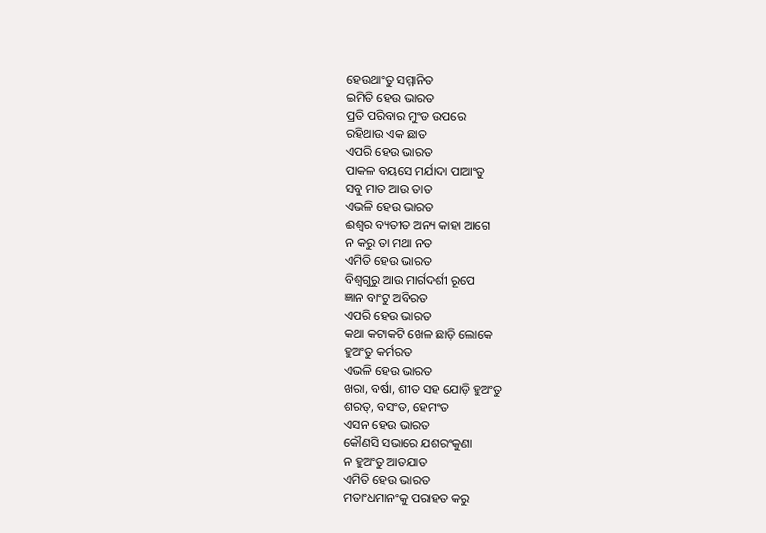ହେଉଥାଂତୁ ସମ୍ମାନିତ
ଇମିତି ହେଉ ଭାରତ
ପ୍ରତି ପରିବାର ମୁଂଡ ଉପରେ
ରହିଥାଉ ଏକ ଛାତ
ଏପରି ହେଉ ଭାରତ
ପାକଳ ବୟସେ ମର୍ଯାଦା ପାଆଂତୁ
ସବୁ ମାତ ଆଉ ତାତ
ଏଭଳି ହେଉ ଭାରତ
ଈଶ୍ବର ବ୍ୟତୀତ ଅନ୍ୟ କାହା ଆଗେ
ନ କରୁ ତା ମଥା ନତ
ଏମିତି ହେଉ ଭାରତ
ବିଶ୍ବଗୁରୁ ଆଉ ମାର୍ଗଦର୍ଶୀ ରୂପେ
ଜ୍ଞାନ ବାଂଟୁ ଅବିରତ
ଏପରି ହେଉ ଭାରତ
କଥା କଟାକଟି ଖେଳ ଛାଡ଼ି ଲୋକେ
ହୁଅଂତୁ କର୍ମରତ
ଏଭଳି ହେଉ ଭାରତ
ଖରା, ବର୍ଷା, ଶୀତ ସହ ଯୋଡ଼ି ହୁଅଂତୁ
ଶରତ୍, ବସଂତ, ହେମଂତ
ଏସନ ହେଉ ଭାରତ
କୌଣସି ସଭାରେ ଯଶରଂକୁଣା
ନ ହୁଅଂତୁ ଆତଯାତ
ଏମିତି ହେଉ ଭାରତ
ମତାଂଧମାନଂକୁ ପରାହତ କରୁ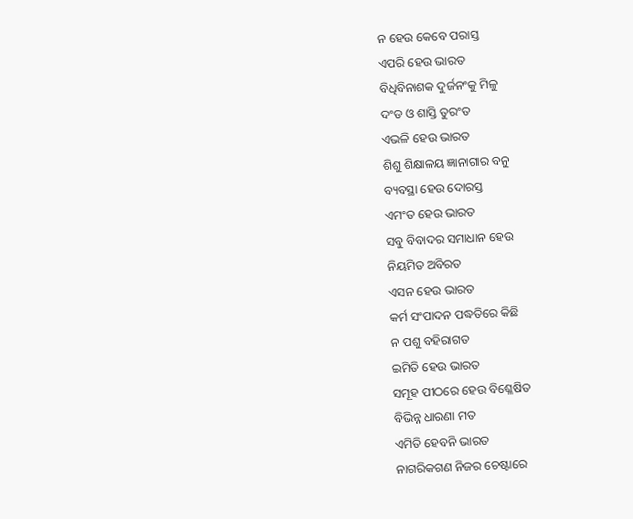ନ ହେଉ କେବେ ପରାସ୍ତ
ଏପରି ହେଉ ଭାରତ
ବିଧିବିନାଶକ ଦୁର୍ଜନଂକୁ ମିଳୁ
ଦଂଡ ଓ ଶାସ୍ତି ତୁରଂତ
ଏଭଳି ହେଉ ଭାରତ
ଶିଶୁ ଶିକ୍ଷାଳୟ ଜ୍ଞାନାଗାର ବନୁ
ବ୍ୟବସ୍ଥା ହେଉ ଦୋରସ୍ତ
ଏମଂତ ହେଉ ଭାରତ
ସବୁ ବିବାଦର ସମାଧାନ ହେଉ
ନିୟମିତ ଅବିରତ
ଏସନ ହେଉ ଭାରତ
କର୍ମ ସଂପାଦନ ପଦ୍ଧତିରେ କିଛି
ନ ପଶୁ ବହିରାଗତ
ଇମିତି ହେଉ ଭାରତ
ସମୂହ ପୀଠରେ ହେଉ ବିଶ୍ଳେଷିତ
ବିଭିନ୍ନ ଧାରଣା ମତ
ଏମିତି ହେବନି ଭାରତ
ନାଗରିକଗଣ ନିଜର ଚେଷ୍ଟାରେ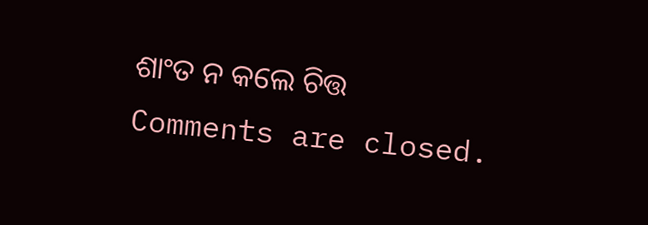ଶାଂତ ନ କଲେ ଚିତ୍ତ
Comments are closed.